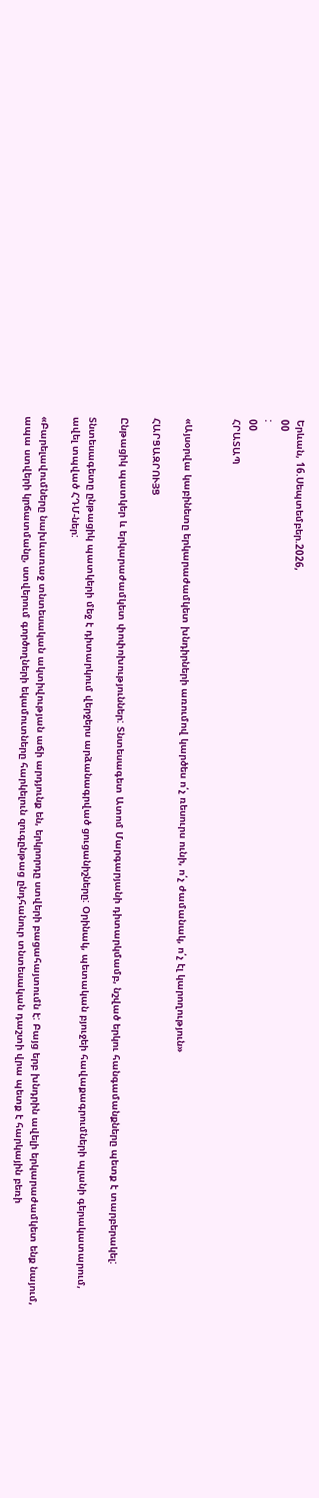Երևան, 16.Սեպտեմբեր.2026,
00
:
00
ՀՐԱՏԱՊ


«Այսօրվա կաբինետը երկարաժամկետ խնդիրների առումով կարծես ո՛չ ռեսուրս ունի, ո՛չ ժամանակ, ո՛չ էլ կարողություն»

ՀԱՐՑԱԶՐՈՒՅՑ

Ընթացիկ պատկեր և երկարաժամկետ փոփոխություններ: Տնտեսագետ Ատոմ Մարգարյանի դիտարկմամբ, նշված երկու հանգամանքները պետք է տարբերակել:

Տնտեսագետը ընթացիկ պատկերի մեջ է դիտարկում վերջերս արձանագրված ցուցանիշները: Օրինակ, պետական բյուջեի հավաքագրումների պլանի գերակատարում, ավել տպված ՀԴՄ-ներ:

«Բարելավումները նախևառաջ տնտեսական ակտիվության աճի արդյունք են, երկրորդը ստվերի բացահայտումն է: Բայց երբ խնդրին ավելի երկարաժամկետ ենք նայում, ապա ստվերի կրճատմանը, ստվերում գործողների եկամուտները հարկելուն զուգընթաց ընդհանուր տնտեսական դաշտի վրա պետք է հարկային բեռի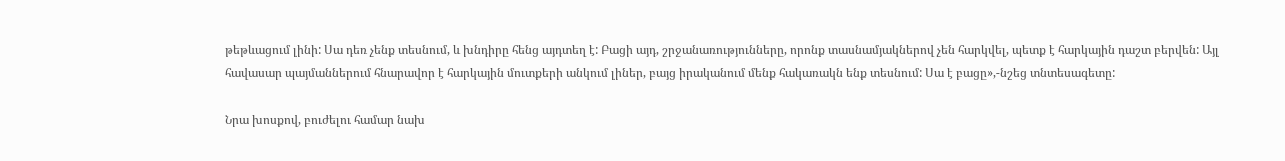թեթևացում լինի: Սա դեռ չենք տեսնում, և խնդիրը հենց այդտեղ է: Բացի այդ, շրջանառությունները, որոնք տասնամյակներով չեն հարկվել, պետք է հարկային դաշտ բերվեն: Այլ հավասար պայմաններում հնարավոր է հարկային մուտքերի անկում լիներ, բայց իրականում մենք հակառակն ենք տեսնում: Սա է բացը»,-նշեց տնտեսագետը:

Նրա խոսքով, բուժելու համար նախ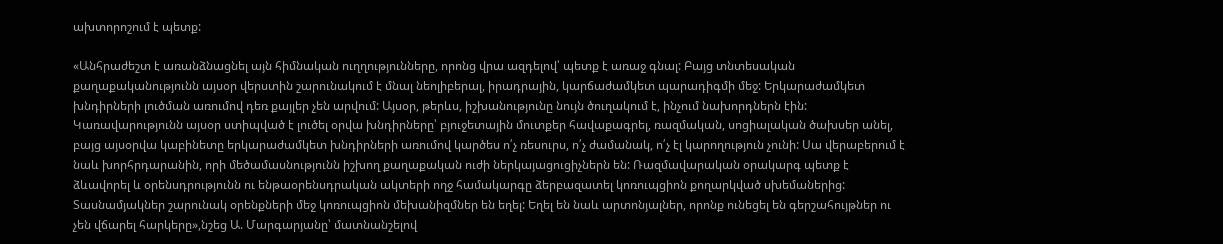ախտորոշում է պետք:

«Անհրաժեշտ է առանձնացնել այն հիմնական ուղղությունները, որոնց վրա ազդելով՝ պետք է առաջ գնալ: Բայց տնտեսական քաղաքականությունն այսօր վերստին շարունակում է մնալ նեոլիբերալ, իրադրային, կարճաժամկետ պարադիգմի մեջ: Երկարաժամկետ խնդիրների լուծման առումով դեռ քայլեր չեն արվում: Այսօր, թերևս, իշխանությունը նույն ծուղակում է, ինչում նախորդներն էին: Կառավարությունն այսօր ստիպված է լուծել օրվա խնդիրները՝ բյուջետային մուտքեր հավաքագրել, ռազմական, սոցիալական ծախսեր անել, բայց այսօրվա կաբինետը երկարաժամկետ խնդիրների առումով կարծես ո՛չ ռեսուրս, ո՛չ ժամանակ, ո՛չ էլ կարողություն չունի: Սա վերաբերում է նաև խորհրդարանին, որի մեծամասնությունն իշխող քաղաքական ուժի ներկայացուցիչներն են: Ռազմավարական օրակարգ պետք է ձևավորել և օրենսդրությունն ու ենթաօրենսդրական ակտերի ողջ համակարգը ձերբազատել կոռուպցիոն քողարկված սխեմաներից: Տասնամյակներ շարունակ օրենքների մեջ կոռուպցիոն մեխանիզմներ են եղել: Եղել են նաև արտոնյալներ, որոնք ունեցել են գերշահույթներ ու չեն վճարել հարկերը»,նշեց Ա. Մարգարյանը՝ մատնանշելով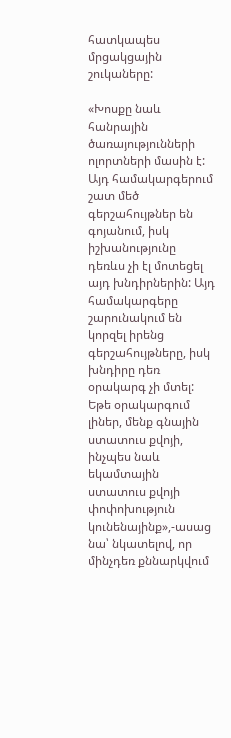հատկապես մրցակցային շուկաները:

«Խոսքը նաև հանրային ծառայությունների ոլորտների մասին է: Այդ համակարգերում շատ մեծ գերշահույթներ են գոյանում, իսկ իշխանությունը դեռևս չի էլ մոտեցել այդ խնդիրներին: Այդ համակարգերը շարունակում են կորզել իրենց գերշահույթները, իսկ խնդիրը դեռ օրակարգ չի մտել: Եթե օրակարգում լիներ, մենք գնային ստատուս քվոյի, ինչպես նաև եկամտային ստատուս քվոյի փոփոխություն կունենայինք»,-ասաց նա՝ նկատելով, որ մինչդեռ քննարկվում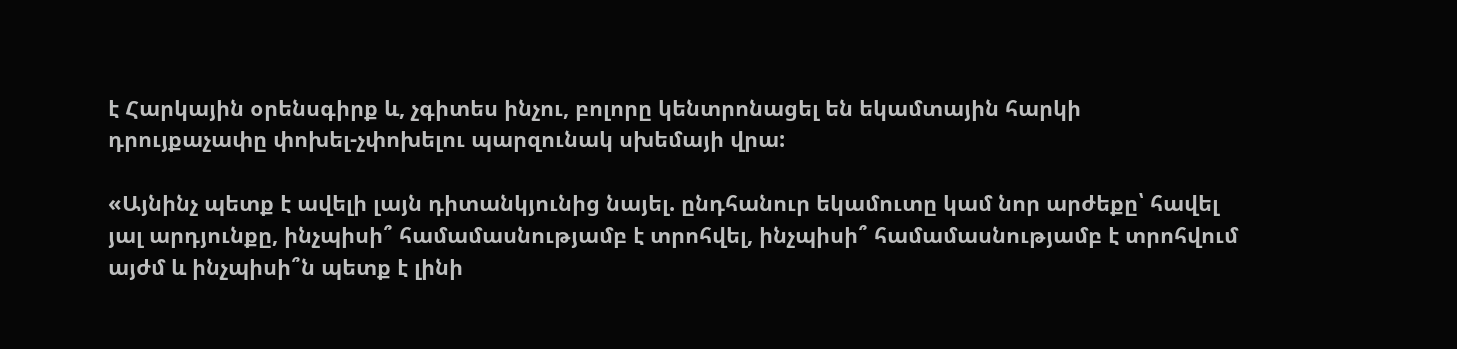է Հարկային օրենսգիրք և, չգիտես ինչու, բոլորը կենտրոնացել են եկամտային հարկի դրույքաչափը փոխել-չփոխելու պարզունակ սխեմայի վրա:

«Այնինչ պետք է ավելի լայն դիտանկյունից նայել. ընդհանուր եկամուտը կամ նոր արժեքը՝ հավել յալ արդյունքը, ինչպիսի՞ համամասնությամբ է տրոհվել, ինչպիսի՞ համամասնությամբ է տրոհվում այժմ և ինչպիսի՞ն պետք է լինի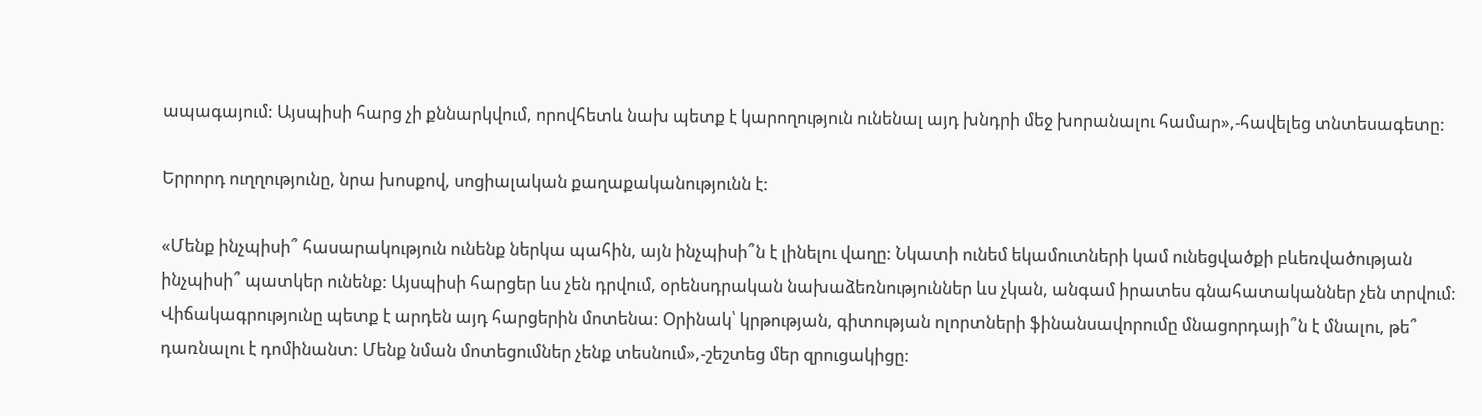ապագայում: Այսպիսի հարց չի քննարկվում, որովհետև նախ պետք է կարողություն ունենալ այդ խնդրի մեջ խորանալու համար»,-հավելեց տնտեսագետը:

Երրորդ ուղղությունը, նրա խոսքով, սոցիալական քաղաքականությունն է:

«Մենք ինչպիսի՞ հասարակություն ունենք ներկա պահին, այն ինչպիսի՞ն է լինելու վաղը: Նկատի ունեմ եկամուտների կամ ունեցվածքի բևեռվածության ինչպիսի՞ պատկեր ունենք: Այսպիսի հարցեր ևս չեն դրվում, օրենսդրական նախաձեռնություններ ևս չկան, անգամ իրատես գնահատականներ չեն տրվում: Վիճակագրությունը պետք է արդեն այդ հարցերին մոտենա: Օրինակ՝ կրթության, գիտության ոլորտների ֆինանսավորումը մնացորդայի՞ն է մնալու, թե՞ դառնալու է դոմինանտ: Մենք նման մոտեցումներ չենք տեսնում»,-շեշտեց մեր զրուցակիցը: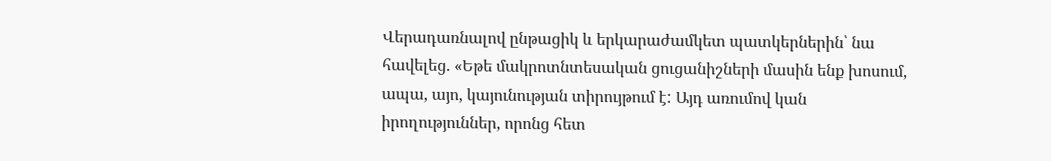Վերադառնալով ընթացիկ և երկարաժամկետ պատկերներին՝ նա հավելեց. «Եթե մակրոտնտեսական ցուցանիշների մասին ենք խոսում, ապա, այո, կայունության տիրույթում է: Այդ առումով կան իրողություններ, որոնց հետ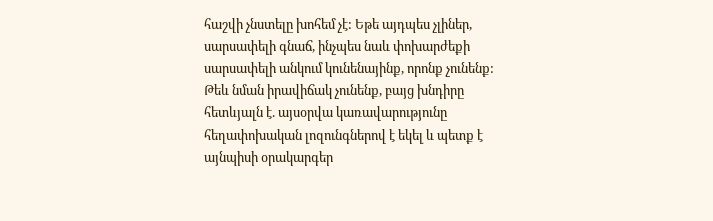հաշվի չնստելը խոհեմ չէ: Եթե այդպես չլիներ, սարսափելի գնաճ, ինչպես նաև փոխարժեքի սարսափելի անկում կունենայինք, որոնք չունենք: Թեև նման իրավիճակ չունենք, բայց խնդիրը հետևյալն է. այսօրվա կառավարությունը հեղափոխական լոզունգներով է եկել և պետք է այնպիսի օրակարգեր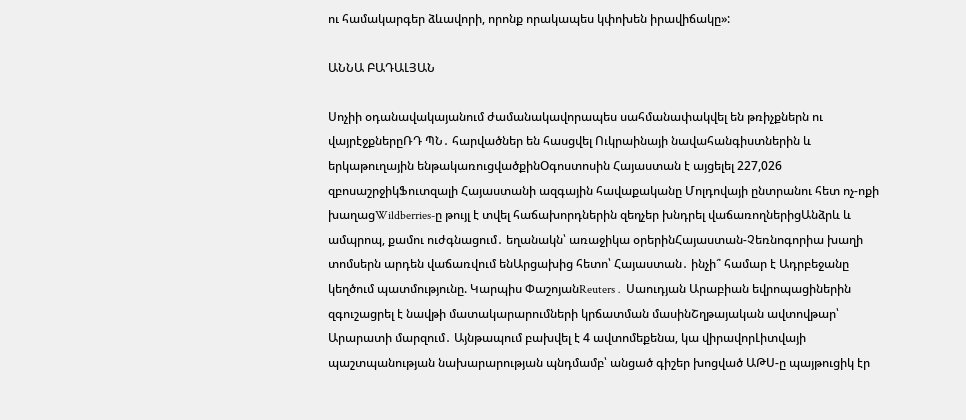ու համակարգեր ձևավորի, որոնք որակապես կփոխեն իրավիճակը»:

ԱՆՆԱ ԲԱԴԱԼՅԱՆ

Սոչիի օդանավակայանում ժամանակավորապես սահմանափակվել են թռիչքներն ու վայրէջքներըՌԴ ՊՆ․ հարվածներ են հասցվել Ուկրաինայի նավահանգիստներին և երկաթուղային ենթակառուցվածքինՕգոստոսին Հայաստան է այցելել 227,026 զբոսաշրջիկՖուտզալի Հայաստանի ազգային հավաքականը Մոլդովայի ընտրանու հետ ոչ-ոքի խաղացWildberries-ը թույլ է տվել հաճախորդներին զեղչեր խնդրել վաճառողներիցԱնձրև և ամպրոպ, քամու ուժգնացում․ եղանակն՝ առաջիկա օրերինՀայաստան-Չեռնոգորիա խաղի տոմսերն արդեն վաճառվում ենԱրցախից հետո՝ Հայաստան․ ինչի՞ համար է Ադրբեջանը կեղծում պատմությունը. Կարպիս ՓաշոյանReuters․ Սաուդյան Արաբիան եվրոպացիներին զգուշացրել է նավթի մատակարարումների կրճատման մասինՇղթայական ավտովթար՝ Արարատի մարզում․ Այնթապում բախվել է 4 ավտոմեքենա, կա վիրավորԼիտվայի պաշտպանության նախարարության պնդմամբ՝ անցած գիշեր խոցված ԱԹՍ-ը պայթուցիկ էր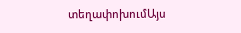տեղափոխումԱյս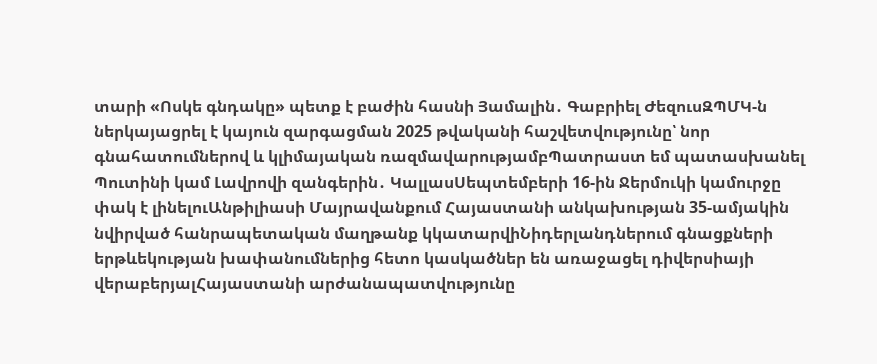տարի «Ոսկե գնդակը» պետք է բաժին հասնի Յամալին․ Գաբրիել ԺեզուսԶՊՄԿ-ն ներկայացրել է կայուն զարգացման 2025 թվականի հաշվետվությունը՝ նոր գնահատումներով և կլիմայական ռազմավարությամբՊատրաստ եմ պատասխանել Պուտինի կամ Լավրովի զանգերին․ ԿալլասՍեպտեմբերի 16-ին Ջերմուկի կամուրջը փակ է լինելուԱնթիլիասի Մայրավանքում Հայաստանի անկախության 35-ամյակին նվիրված հանրապետական մաղթանք կկատարվիՆիդերլանդներում գնացքների երթևեկության խափանումներից հետո կասկածներ են առաջացել դիվերսիայի վերաբերյալՀայաստանի արժանապատվությունը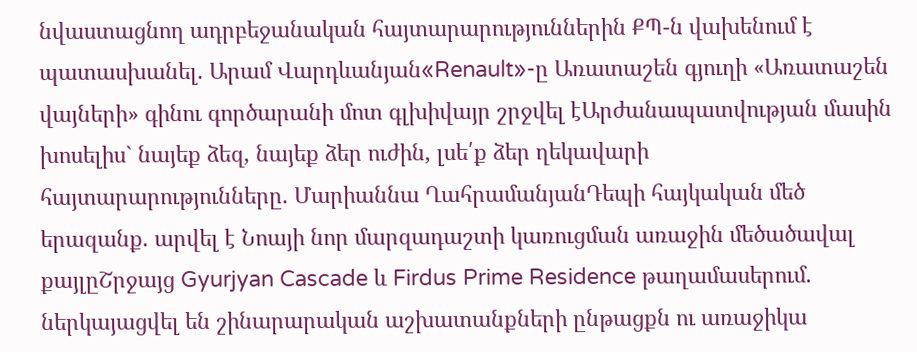նվաստացնող ադրբեջանական հայտարարություններին ՔՊ-ն վախենում է պատասխանել. Արամ Վարդևանյան«Renault»-ը Առատաշեն գյուղի «Առատաշեն վայների» գինու գործարանի մոտ գլխիվայր շրջվել էԱրժանապատվության մասին խոսելիս` նայեք ձեզ, նայեք ձեր ուժին, լսե՛ք ձեր ղեկավարի հայտարարությունները. Մարիաննա ՂահրամանյանԴեպի հայկական մեծ երազանք. արվել է Նոայի նոր մարզադաշտի կառուցման առաջին մեծածավալ քայլըՇրջայց Gyurjyan Cascade և Firdus Prime Residence թաղամասերում. ներկայացվել են շինարարական աշխատանքների ընթացքն ու առաջիկա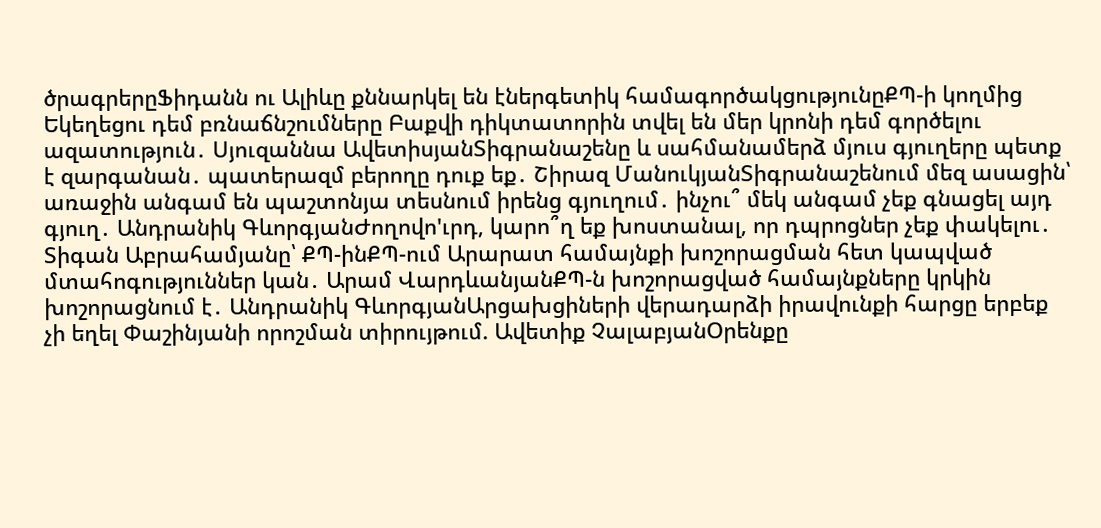ծրագրերըՖիդանն ու Ալիևը քննարկել են էներգետիկ համագործակցությունըՔՊ-ի կողմից Եկեղեցու դեմ բռնաճնշումները Բաքվի դիկտատորին տվել են մեր կրոնի դեմ գործելու ազատություն․ Սյուզաննա ԱվետիսյանՏիգրանաշենը և սահմանամերձ մյուս գյուղերը պետք է զարգանան․ պատերազմ բերողը դուք եք․ Շիրազ ՄանուկյանՏիգրանաշենում մեզ ասացին՝ առաջին անգամ են պաշտոնյա տեսնում իրենց գյուղում․ ինչու՞ մեկ անգամ չեք գնացել այդ գյուղ․ Անդրանիկ ԳևորգյանԺողովո'ւրդ, կարո՞ղ եք խոստանալ, որ դպրոցներ չեք փակելու․ Տիգան Աբրահամյանը՝ ՔՊ-ինՔՊ-ում Արարատ համայնքի խոշորացման հետ կապված մտահոգություններ կան․ Արամ ՎարդևանյանՔՊ-ն խոշորացված համայնքները կրկին խոշորացնում է․ Անդրանիկ ԳևորգյանԱրցախցիների վերադարձի իրավունքի հարցը երբեք չի եղել Փաշինյանի որոշման տիրույթում. Ավետիք ՉալաբյանՕրենքը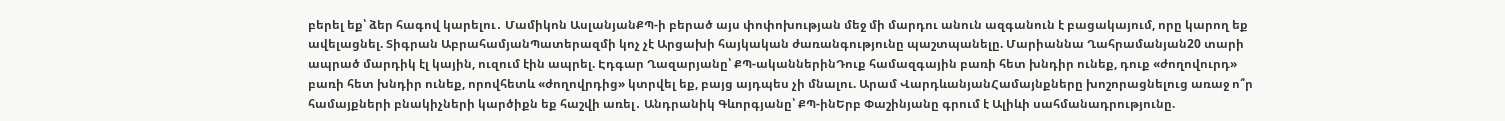բերել եք՝ ձեր հագով կարելու․ Մամիկոն ԱսլանյանՔՊ-ի բերած այս փոփոխության մեջ մի մարդու անուն ազգանուն է բացակայում, որը կարող եք ավելացնել. Տիգրան ԱբրահամյանՊատերազմի կոչ չէ Արցախի հայկական ժառանգությունը պաշտպանելը. Մարիաննա Ղահրամանյան20 տարի ապրած մարդիկ էլ կային, ուզում էին ապրել. Էդգար Ղազարյանը՝ ՔՊ-ականներինԴուք համազգային բառի հետ խնդիր ունեք, դուք «ժողովուրդ» բառի հետ խնդիր ունեք, որովհետև «ժողովրդից» կտրվել եք, բայց այդպես չի մնալու. Արամ ՎարդևանյանՀամայնքները խոշորացնելուց առաջ ո՞ր համայքների բնակիչների կարծիքն եք հաշվի առել․ Անդրանիկ Գևորգյանը՝ ՔՊ-ինԵրբ Փաշինյանը գրում է Ալիևի սահմանադրությունը.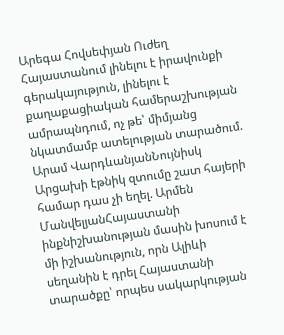Արեգա Հովսեփյան Ուժեղ Հայաստանում լինելու է իրավունքի գերակայություն, լինելու է քաղաքացիական համերաշխության ամրապնդում, ոչ թե՝ միմյանց նկատմամբ ատելության տարածում. Արամ ՎարդևանյանՆույնիսկ Արցախի էթնիկ զտումը շատ հայերի համար դաս չի եղել. Արմեն ՄանվելյանՀայաստանի ինքնիշխանության մասին խոսում է մի իշխանություն, որն Ալիևի սեղանին է դրել Հայաստանի տարածքը՝ որպես սակարկության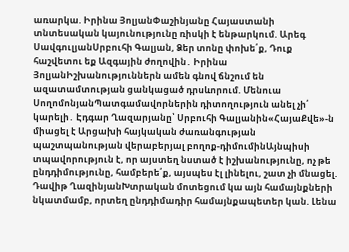առարկա. Իրինա ՅոլյանՓաշինյանը Հայաստանի տնտեսական կայունությունը ռիսկի է ենթարկում. Արեգ ՍավգուլյանՍրբուհի Գալյան, Ձեր տոնը փոխե՛ք, Դուք հաշվետու եք Ազգային ժողովին․ Իրինա ՅոլյանԻշխանություններն ամեն գնով ճնշում են ազատամտության ցանկացած դրսևորում. Մենուա ՍողոմոնյանՊատգամավորներին դիտողություն անել չի՛ կարելի․ Էդգար Ղազարյանը՝ Սրբուհի Գալյանին«ՀայաՔվե»-ն միացել է Արցախի հայկական ժառանգության պաշտպանության վերաբերյալ բողոք-դիմումինԱյնպիսի տպավորություն է, որ այստեղ նստած է իշխանությունը, ոչ թե ընդդիմությունը, համբերե՛ք, այսպես էլ լինելու, շատ չի մնացել. Դավիթ ՂազինյանԽտրական մոտեցում կա այն համայնքների նկատմամբ, որտեղ ընդդիմադիր համայնքապետեր կան. Լենա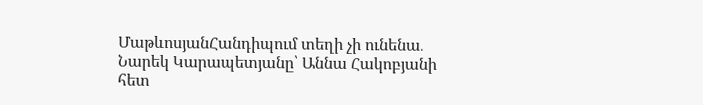ՄաթևոսյանՀանդիպում տեղի չի ունենա․ Նարեկ Կարապետյանը՝ Աննա Հակոբյանի հետ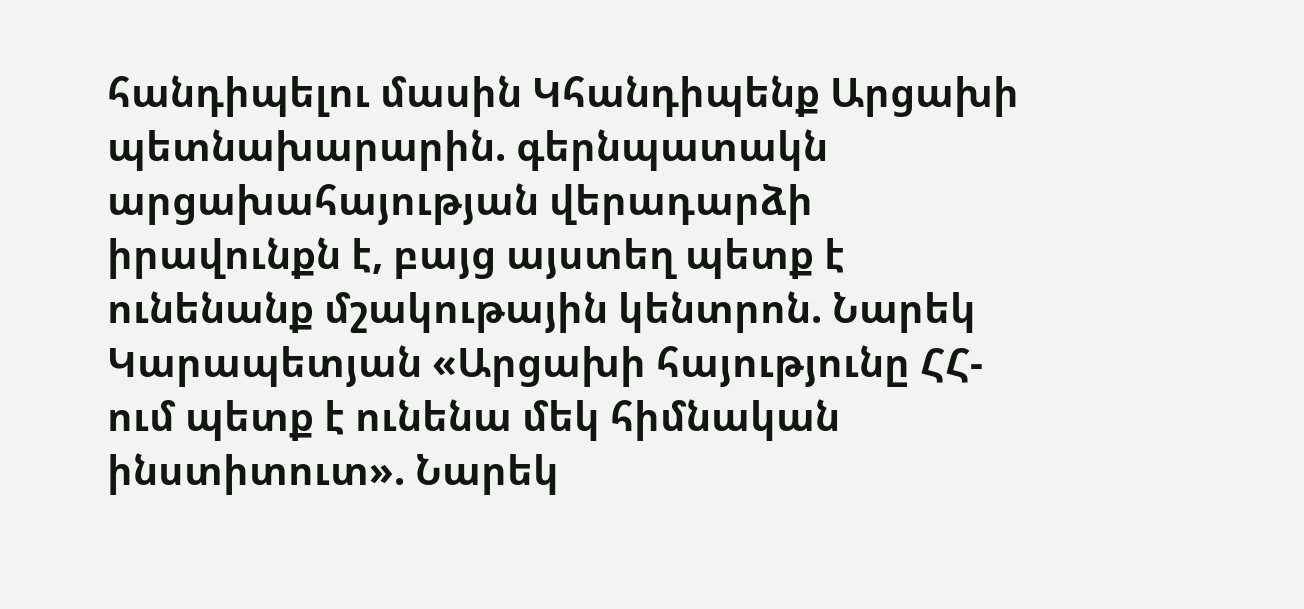հանդիպելու մասին Կհանդիպենք Արցախի պետնախարարին. գերնպատակն արցախահայության վերադարձի իրավունքն է, բայց այստեղ պետք է ունենանք մշակութային կենտրոն. Նարեկ Կարապետյան «Արցախի հայությունը ՀՀ-ում պետք է ունենա մեկ հիմնական ինստիտուտ». Նարեկ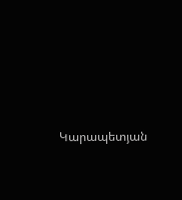Կարապետյան